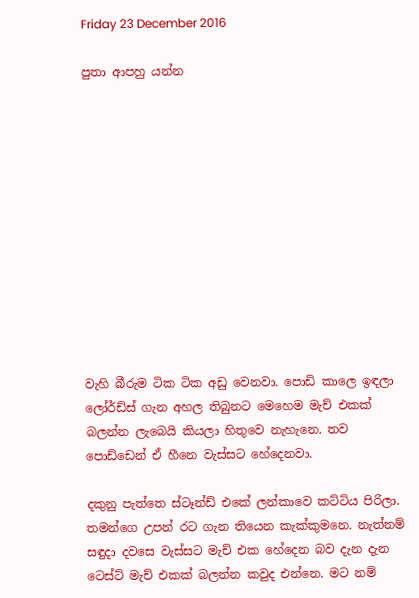Friday 23 December 2016

පුතා ආපහු යන්න












වැහි බීරුම ටික ටික අඩු වෙනවා. පොඩි කාලෙ ඉඳලා ලෝර්ඩ්ස් ගැන අහල තිබුනට මෙහෙම මැච් එකක් බලන්න ලැබෙයි කියලා හිතුවෙ නැහැනෙ. තව පොඩ්ඩෙන් ඒ හීනෙ වැස්සට හේදෙනවා.

දකුනු පැත්තෙ ස්ටෑන්ඩ් එකේ ලන්කාවෙ කට්ටිය පිරිලා. තමන්ගෙ උපන් රට ගැන තියෙන කැක්කුමනෙ. නැත්නම් සඳුදා දවසෙ වැස්සට මැච් එක හේදෙන බව දැන දැන ටෙස්ට් මැච් එකක් බලන්න කවුද එන්නෙ. මට නම්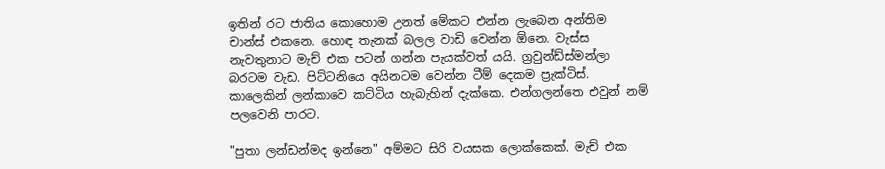ඉතින් රට ජාතිය කොහොම උනත් මේකට එන්න ලැබෙන අන්තිම චාන්ස් එකනෙ. හොඳ තැනක් බලල වාඩි වෙන්න ඕනෙ. වැස්ස නැවතුනාට මැච් එක පටන් ගන්න පැයක්වත් යයි. ග්‍රවුන්ඩ්ස්මන්ලා බරටම වැඩ. පිට්ටනියෙ අයිනටම වෙන්න ටීම් දෙකම ප්‍රැක්ටිස්. කාලෙකින් ලන්කාවෙ කට්ටිය හැබැහින් දැක්කෙ. එන්ගලන්තෙ එවුන් නම් පලවෙනි පාරට.

"පුතා ලන්ඩන්මද ඉන්නෙ" අම්මට සිරි වයසක ලොක්කෙක්. මැච් එක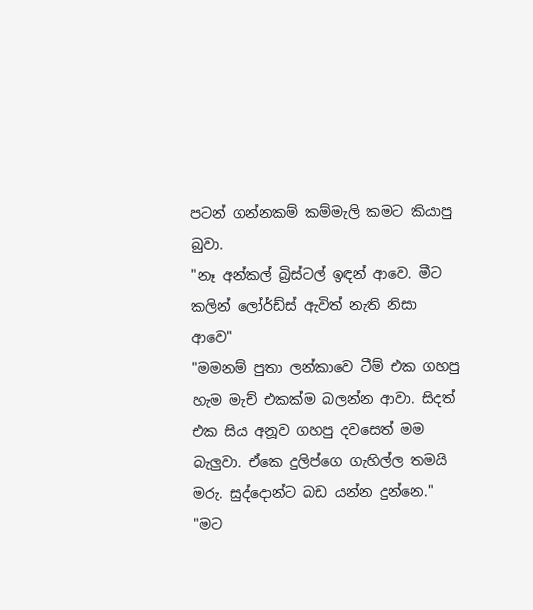පටන් ගන්නකම් කම්මැලි කමට කියාපු බුවා.
"නෑ අන්කල් බ්‍රිස්ටල් ඉඳන් ආවෙ. මීට කලින් ලෝර්ඩ්ස් ඇවිත් නැති නිසා ආවෙ"
"මමනම් පුතා ලන්කාවෙ ටීම් එක ගහපු හැම මැච් එකක්ම බලන්න ආවා. සිදත් එක සිය අනූව ගහපු දවසෙත් මම බැලුවා. ඒකෙ දුලිප්ගෙ ගැහිල්ල තමයි මරු. සුද්දොන්ට බඩ යන්න දුන්නෙ."
"මට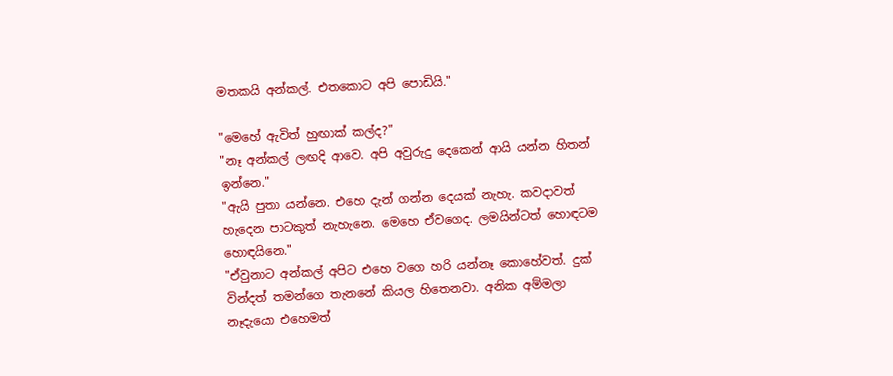මතකයි අන්කල්. එතකොට අපි පොඩියි."

"මෙහේ ඇවිත් හුඟාක් කල්ද?"
"නෑ අන්කල් ලඟදි ආවෙ. අපි අවුරුදු දෙකෙන් ආයි යන්න හිතන් ඉන්නෙ."
"ඇයි පුතා යන්නෙ. එහෙ දැන් ගන්න දෙයක් නැහැ. කවදාවත් හැදෙන පාටකුත් නැහැනෙ. මෙහෙ ඒවගෙද. ලමයින්ටත් හොඳටම හොඳයිනෙ."
"ඒවුනාට අන්කල් අපිට එහෙ වගෙ හරි යන්නෑ කොහේවත්. දුක් වින්දත් තමන්ගෙ තැනනේ කියල හිතෙනවා. අනික අම්මලා නෑදැයො එහෙමත්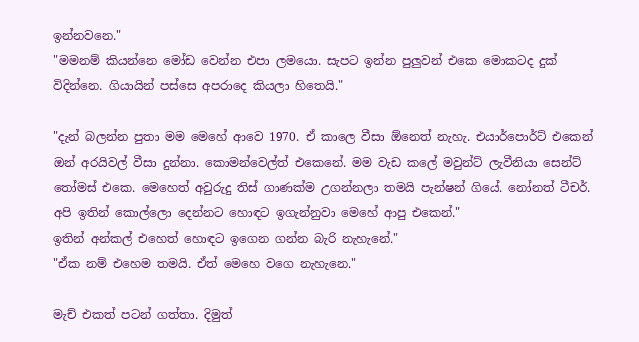ඉන්නවනෙ."
"මමනම් කියන්නෙ මෝඩ වෙන්න එපා ලමයො. සැපට ඉන්න පුලුවන් එකෙ මොකටද දුක් විදින්නෙ. ගියායින් පස්සෙ අපරාදෙ කියලා හිතෙයි."

"දැන් බලන්න පුතා මම මෙහේ ආවෙ 1970. ඒ කාලෙ වීසා ඕනෙත් නැහැ. එයාර්පොර්ට් එකෙන් ඔන් අරයිවල් වීසා දුන්නා. කොමන්වෙල්ත් එකෙනේ. මම වැඩ කලේ මවුන්ට් ලැවීනියා සෙන්ට් තෝමස් එකෙ. මෙහෙත් අවුරුදු තිස් ගාණක්ම උගන්නලා තමයි පැන්ෂන් ගියේ. නෝනත් ටීචර්. අපි ඉතින් කොල්ලො දෙන්නට හොඳට ඉගැන්නුවා මෙහේ ආපු එකෙන්."
ඉතින් අන්කල් එහෙත් හොඳට ඉගෙන ගන්න බැරි නැහැනේ."
"ඒක නම් එහෙම තමයි. ඒත් මෙහෙ වගෙ නැහැනෙ."

මැච් එකත් පටන් ගත්තා. දිමුත්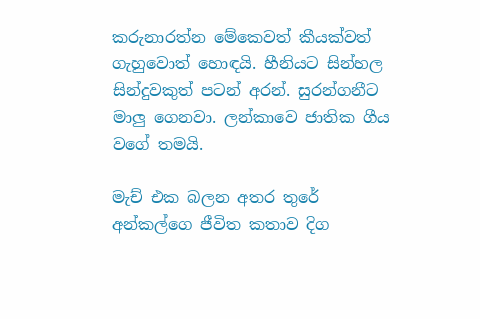කරුනාරත්න මේකෙවත් කීයක්වත් ගැහුවොත් හොඳයි. හීනියට සින්හල සින්දුවකුත් පටන් අරන්. සුරන්ගනීට මාලු ගෙනවා. ලන්කාවෙ ජාතික ගීය වගේ තමයි.

මැච් එක බලන අතර තුරේ අන්කල්ගෙ ජීවිත කතාව දිග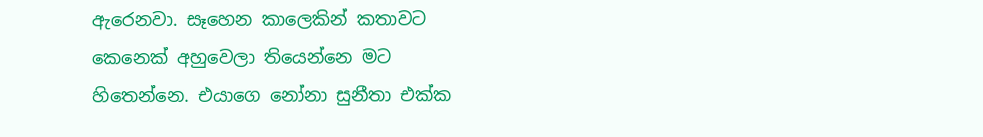ඇරෙනවා. සෑහෙන කාලෙකින් කතාවට කෙනෙක් අහුවෙලා තියෙන්නෙ මට හිතෙන්නෙ. එයාගෙ නෝනා සුනීතා එක්ක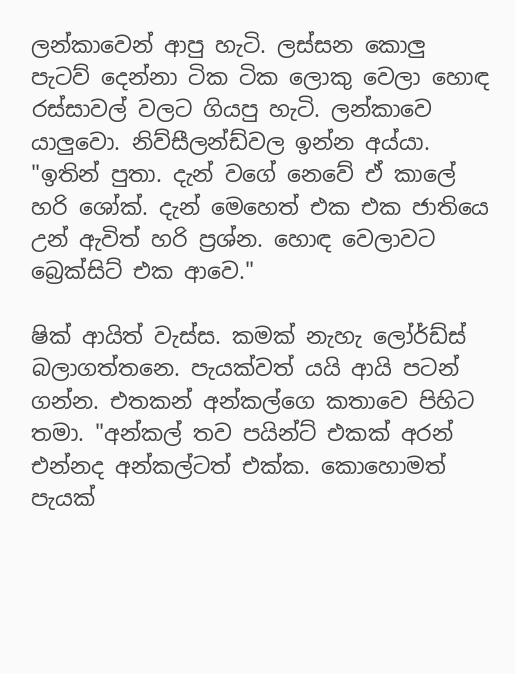ලන්කාවෙන් ආපු හැටි. ලස්සන කොලු පැටව් දෙන්නා ටික ටික ලොකු වෙලා හොඳ රස්සාවල් වලට ගියපු හැටි. ලන්කාවෙ යාලුවො. නිව්සීලන්ඩ්වල ඉන්න අය්යා.
"ඉතින් පුතා. දැන් වගේ නෙවේ ඒ කාලේ හරි ශෝක්. දැන් මෙහෙත් එක එක ජාතියෙ උන් ඇවිත් හරි ප්‍රශ්න. හොඳ වෙලාවට බ්‍රෙක්සිට් එක ආවෙ."

ෂික් ආයිත් වැස්ස. කමක් නැහැ ලෝර්ඩ්ස් බලාගත්තනෙ. පැයක්වත් යයි ආයි පටන් ගන්න. එතකන් අන්කල්ගෙ කතාවෙ පිහිට තමා. "අන්කල් තව පයින්ට් එකක් අරන් එන්නද අන්කල්ටත් එක්ක. කොහොමත් පැයක්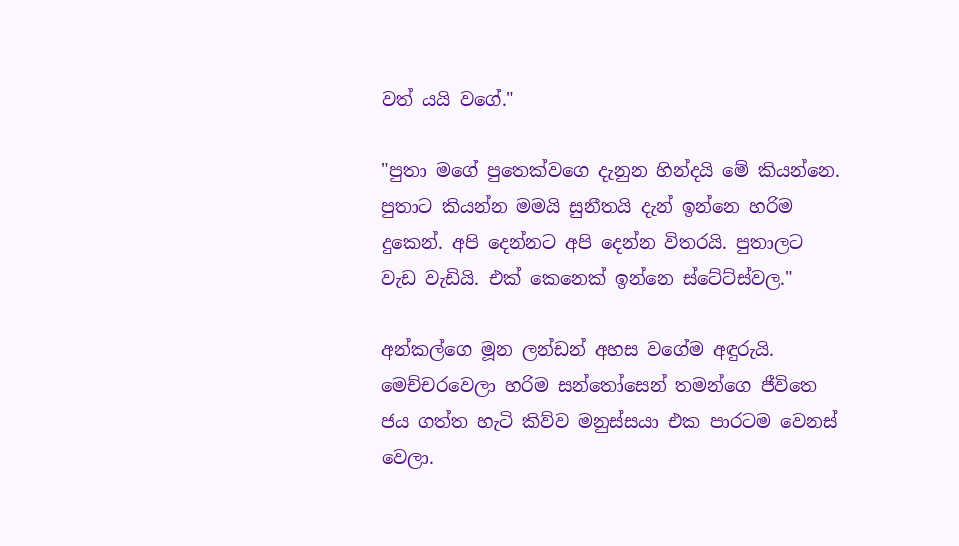වත් යයි වගේ."

"පුතා මගේ පුතෙක්වගෙ දැනුන හින්දයි මේ කියන්නෙ. පුතාට කියන්න මමයි සුනීතයි දැන් ඉන්නෙ හරිම දුකෙන්. අපි දෙන්නට අපි දෙන්න විතරයි. පුතාලට වැඩ වැඩියි. එක් කෙනෙක් ඉන්නෙ ස්ටේට්ස්වල."

අන්කල්ගෙ මූන ලන්ඩන් අහස වගේම අඳුරුයි. මෙච්චරවෙලා හරිම සන්තෝසෙන් තමන්ගෙ ජීවිතෙ ජය ගත්ත හැටි කිව්ව මනුස්සයා එක පාරටම වෙනස් වෙලා.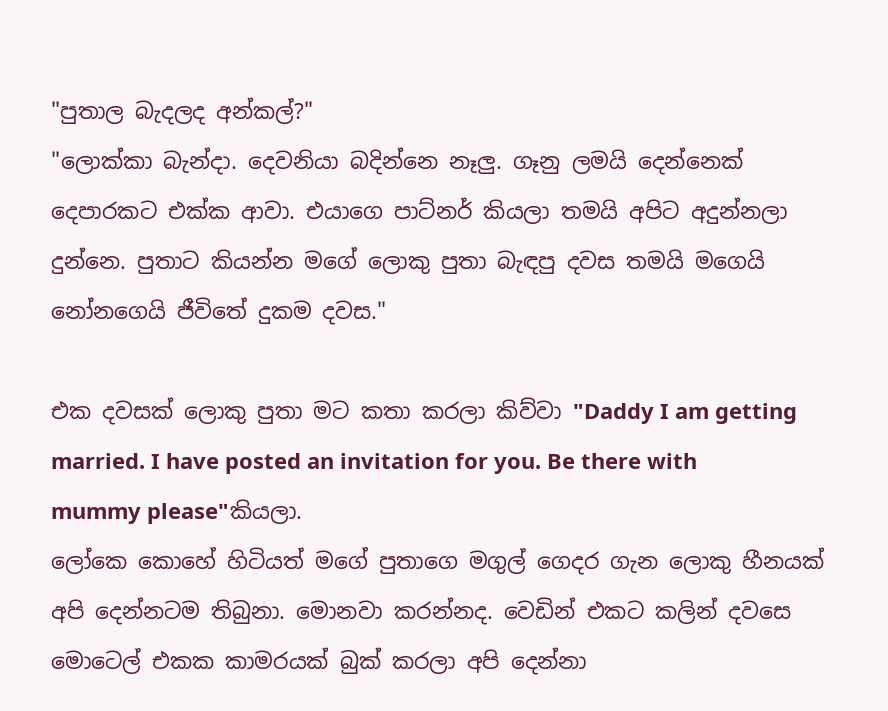"පුතාල බැදලද අන්කල්?"
"ලොක්කා බැන්දා. දෙවනියා බදින්නෙ නෑලු. ගෑනු ලමයි දෙන්නෙක් දෙපාරකට එක්ක ආවා. එයාගෙ පාට්නර් කියලා තමයි අපිට අදුන්නලා දුන්නෙ. පුතාට කියන්න මගේ ලොකු පුතා බැඳපු දවස තමයි මගෙයි නෝනගෙයි ජීවිතේ දුකම දවස."

එක දවසක් ලොකු පුතා මට කතා කරලා කිව්වා "Daddy I am getting married. I have posted an invitation for you. Be there with mummy please"කියලා.
ලෝකෙ කොහේ හිටියත් මගේ පුතාගෙ මගුල් ගෙදර ගැන ලොකු හීනයක් අපි දෙන්නටම තිබුනා. මොනවා කරන්නද. වෙඩින් එකට කලින් දවසෙ මොටෙල් එකක කාමරයක් බුක් කරලා අපි දෙන්නා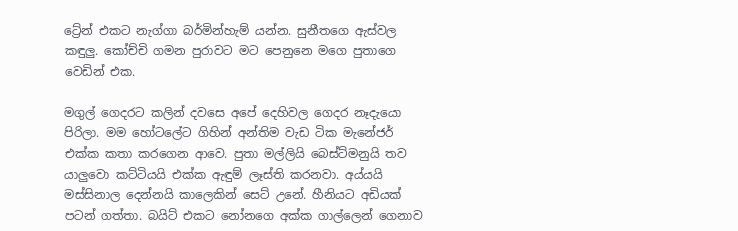ට්‍රේන් එකට නැග්ගා බර්මින්හැම් යන්න. සුනීතගෙ ඇස්වල කඳුලු. කෝච්චි ගමන පුරාවට මට පෙනුනෙ මගෙ පුතාගෙ වෙඩින් එක.

මගුල් ගෙදරට කලින් දවසෙ අපේ දෙහිවල ගෙදර නෑදැයො පිරිලා. මම හෝටලේට ගිහින් අන්තිම වැඩ ටික මැනේජර් එක්ක කතා කරගෙන ආවෙ. පුතා මල්ලියි බෙස්ට්මනුයි තව යාලුවො කට්ටියයි එක්ක ඇඳුම් ලෑස්ති කරනවා. අය්යයි මස්සිනාල දෙන්නයි කාලෙකින් සෙට් උනේ. හීනියට අඩියක් පටන් ගත්තා. බයිට් එකට නෝනගෙ අක්ක ගාල්ලෙන් ගෙනාව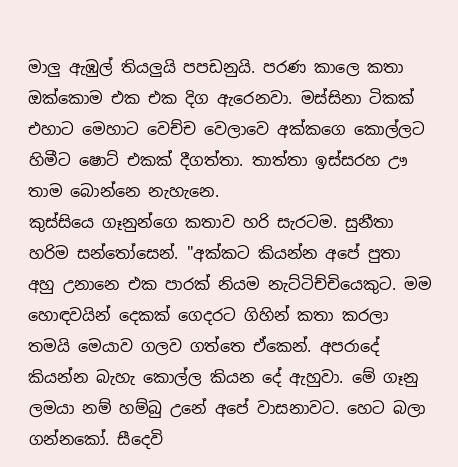මාලු ඇඹුල් තියලුයි පපඩනුයි. පරණ කාලෙ කතා ඔක්කොම එක එක දිග ඇරෙනවා. මස්සිනා ටිකක් එහාට මෙහාට වෙච්ච වෙලාවෙ අක්කගෙ කොල්ලට හිමීට ෂොට් එකක් දීගත්තා. තාත්තා ඉස්සරහ ඌ තාම බොන්නෙ නැහැනෙ.
කුස්සියෙ ගෑනුන්ගෙ කතාව හරි සැරටම. සුනීතා හරිම සන්තෝසෙන්. "අක්කට කියන්න අපේ පුතා අහු උනානෙ එක පාරක් නියම නැට්ටිච්චියෙකුට. මම හොඳවයින් දෙකක් ගෙදරට ගිහින් කතා කරලා තමයි මෙයාව ගලව ගත්තෙ ඒකෙන්. අපරාදේ කියන්න බැහැ කොල්ල කියන දේ ඇහුවා. මේ ගෑනු ලමයා නම් හම්බු උනේ අපේ වාසනාවට. හෙට බලා ගන්නකෝ. සීදෙවි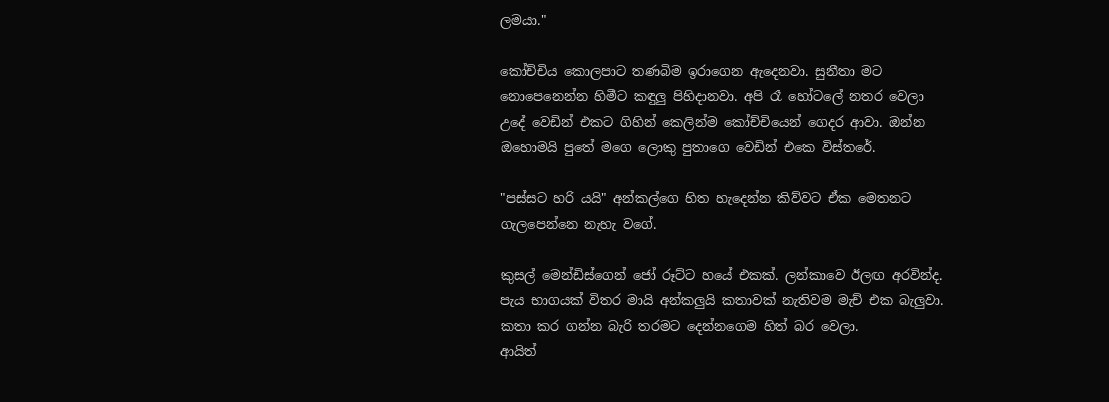ලමයා."

කෝච්චිය කොලපාට තණබිම ඉරාගෙන ඇදෙනවා. සුනීතා මට නොපෙනෙන්න හිමීට කඳුලු පිහිදානවා. අපි රෑ හෝටලේ නතර වෙලා උදේ වෙඩින් එකට ගිහින් කෙලින්ම කෝච්චියෙන් ගෙදර ආවා. ඔන්න ඔහොමයි පුතේ මගෙ ලොකු පුතාගෙ වෙඩින් එකෙ විස්තරේ.

"පස්සට හරි යයි" අන්කල්ගෙ හිත හැදෙන්න කිව්වට ඒක මෙතනට ගැලපෙන්නෙ නැහැ වගේ.

කුසල් මෙන්ඩිස්ගෙන් ජෝ රූට්ට හයේ එකක්. ලන්කාවෙ ඊලඟ අරවින්ද. පැය භාගයක් විතර මායි අන්කලුයි කතාවක් නැතිවම මැච් එක බැලුවා. කතා කර ගන්න බැරි තරමට දෙන්නගෙම හිත් බර වෙලා.
ආයිත්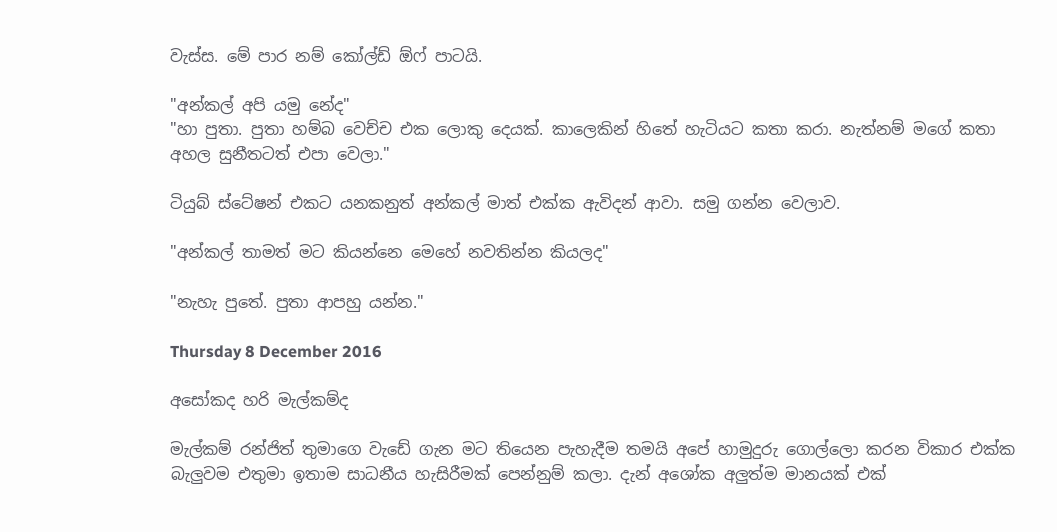වැස්ස. මේ පාර නම් කෝල්ඩ් ඕෆ් පාටයි.

"අන්කල් අපි යමු නේද"
"හා පුතා. පුතා හම්බ වෙච්ච එක ලොකු දෙයක්. කාලෙකින් හිතේ හැටියට කතා කරා. නැත්නම් මගේ කතා අහල සුනීතටත් එපා වෙලා."

ටියුබ් ස්ටේෂන් එකට යනකනුත් අන්කල් මාත් එක්ක ඇවිදන් ආවා. සමු ගන්න වෙලාව.

"අන්කල් තාමත් මට කියන්නෙ මෙහේ නවතින්න කියලද"

"නැහැ පුතේ. පුතා ආපහු යන්න."

Thursday 8 December 2016

අසෝකද හරි මැල්කම්ද

මැල්කම් රන්ජිත් තුමාගෙ වැඩේ ගැන මට තියෙන පැහැදීම තමයි අපේ හාමුදුරු ගොල්ලො කරන විකාර එක්ක බැලුවම එතුමා ඉතාම සාධනීය හැසිරීමක් පෙන්නුම් කලා. දැන් අශෝක අලුත්ම මානයක් එක්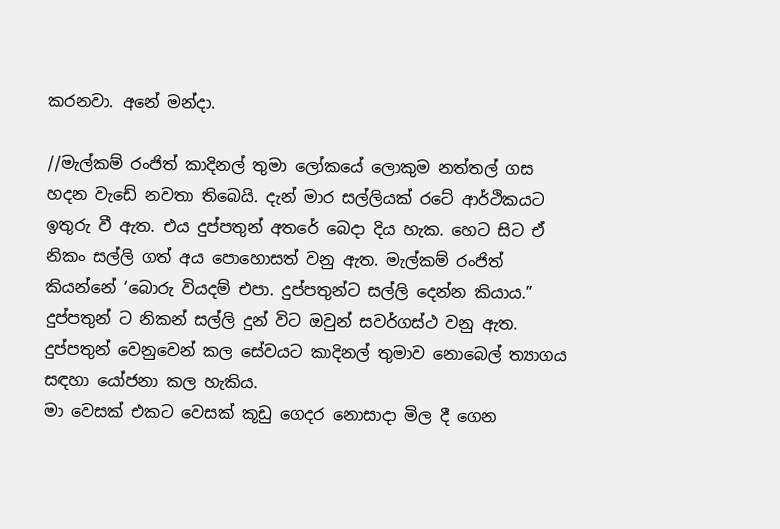කරනවා. අනේ මන්දා.

//මැල්කම් රංජිත් කාදිනල් තුමා ලෝකයේ ලොකුම නත්තල් ගස හදන වැඩේ නවතා තිබෙයි. දැන් මාර සල්ලියක් රටේ ආර්ථිකයට ඉතුරු වී ඇත. එය දුප්පතුන් අතරේ බෙදා දිය හැක. හෙට සිට ඒ නිකං සල්ලි ගත් අය පොහොසත් වනු ඇත. මැල්කම් රංජිත් කියන්නේ ‘බොරු වියදම් එපා. දුප්පතුන්ට සල්ලි දෙන්න කියාය.” දුප්පතුන් ට නිකන් සල්ලි දුන් විට ඔවුන් සවර්ගස්ථ වනු ඇත. දුප්පතුන් වෙනුවෙන් කල සේවයට කාදිනල් තුමාව නොබෙල් ත්‍යාගය සඳහා යෝජනා කල හැකිය.
මා වෙසක් එකට වෙසක් කූඩු ගෙදර නොසාදා මිල දී ගෙන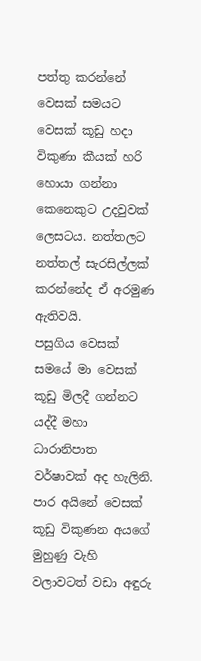පත්තු කරන්නේ වෙසක් සමයට වෙසක් කූඩු හදා විකුණා කීයක් හරි හොයා ගන්නා කෙනෙකුට උදවුවක් ලෙසටය. නත්තලට නත්තල් සැරසිල්ලක් කරන්නේද ඒ අරමුණ ඇතිවයි.
පසුගිය වෙසක් සමයේ මා වෙසක් කූඩු මිලදී ගන්නට යද්දී මහා ධාරානිපාත වර්ෂාවක් අද හැලිනි. පාර අයිනේ වෙසක් කූඩු විකුණන අයගේ මුහුණු වැහි වලාවටත් වඩා අඳුරු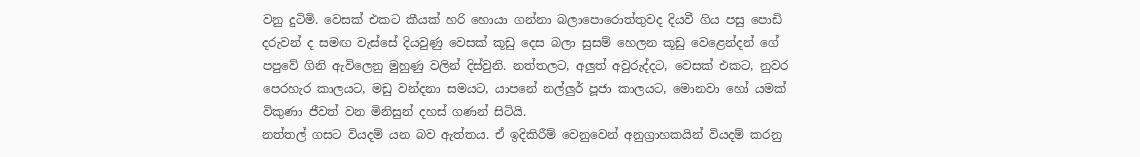වනු දුටිමි. වෙසක් එකට කීයක් හරි හොයා ගන්නා බලාපොරොත්තුවද දියවී ගිය පසු පොඩි දරුවන් ද සමඟ වැස්සේ දියවුණු වෙසක් කූඩු දෙස බලා සුසම් හෙලන කූඩු වෙළෙන්දන් ගේ පපුවේ ගිනි ඇවිලෙනු මුහුණු වලින් දිස්වුනි. නත්තලට, අලුත් අවුරුද්දට, වෙසක් එකට, නුවර පෙරහැර කාලයට, මඩු වන්දනා සමයට, යාපනේ නල්ලුර් පූජා කාලයට, මොනවා හෝ යමක් විකුණා ජීවත් වන මිනිසුන් දහස් ගණන් සිටියි.
නත්තල් ගසට වියදම් යන බව ඇත්තය. ඒ ඉදිකිරීම් වෙනුවෙන් අනුග්‍රාහකයින් වියදම් කරනු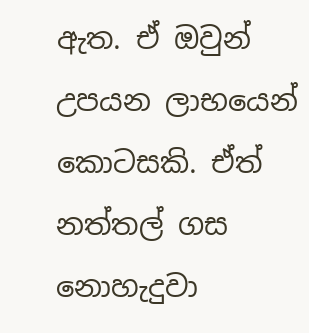ඇත. ඒ ඔවුන් උපයන ලාභයෙන් කොටසකි. ඒත් නත්තල් ගස නොහැදුවා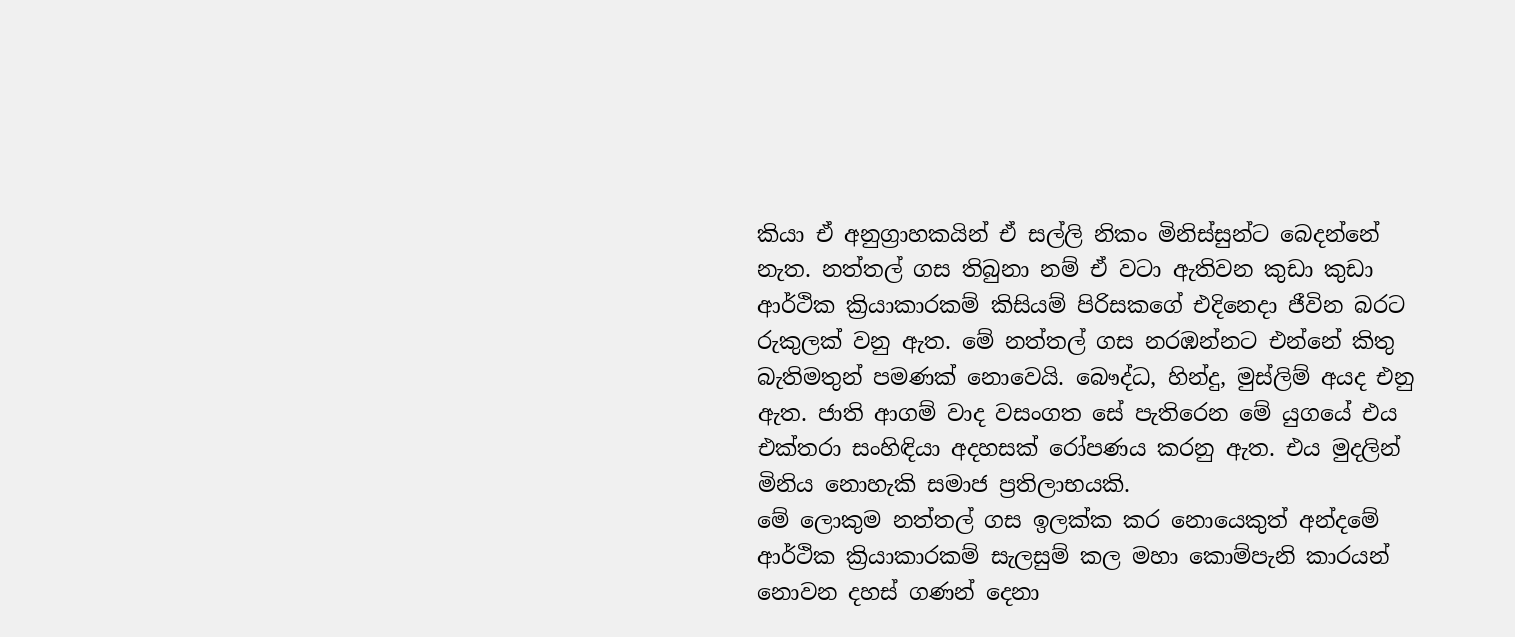කියා ඒ අනුග්‍රාහකයින් ඒ සල්ලි නිකං මිනිස්සුන්ට බෙදන්නේ නැත. නත්තල් ගස තිබුනා නම් ඒ වටා ඇතිවන කුඩා කුඩා ආර්ථික ක්‍රියාකාරකම් කිසියම් පිරිසකගේ එදිනෙදා ජීවින බරට රුකුලක් වනු ඇත. මේ නත්තල් ගස නරඹන්නට එන්නේ කිතු බැතිමතුන් පමණක් නොවෙයි. බෞද්ධ, හින්දු, මුස්ලිම් අයද එනු ඇත. ජාති ආගම් වාද වසංගත සේ පැතිරෙන මේ යුගයේ එය එක්තරා සංහිඳියා අදහසක් රෝපණය කරනු ඇත. එය මුදලින් මිනිය නොහැකි සමාජ ප්‍රතිලාභයකි.
මේ ලොකුම නත්තල් ගස ඉලක්ක කර නොයෙකුත් අන්දමේ ආර්ථික ක්‍රියාකාරකම් සැලසුම් කල මහා කොම්පැනි කාරයන් නොවන දහස් ගණන් දෙනා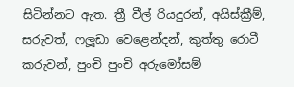සිටින්නට ඇත. ත්‍රී වීල් රියදුරන්, අයිස්ක්‍රීම්, සරුවත්, ෆලූඩා වෙළෙන්දන්, කුත්තු රොටී කරුවන්, පුංචි පුංචි අරුමෝසම්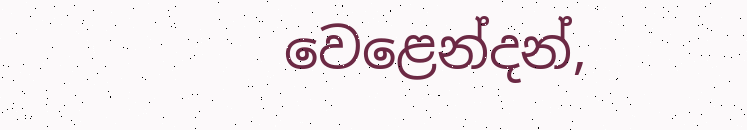වෙළෙන්දන්,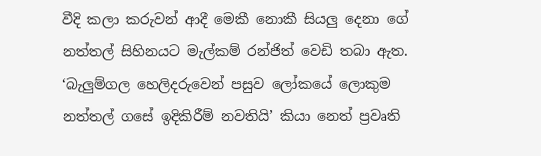වීදි කලා කරුවන් ආදී මෙකී නොකී සියලු දෙනා ගේ නත්තල් සිහිනයට මැල්කම් රන්ජිත් වෙඩි තබා ඇත. ‘බැලුම්ගල හෙලිදරුවෙන් පසුව ලෝකයේ ලොකුම නත්තල් ගසේ ඉදිකිරීම් නවතියි’ කියා නෙත් ප්‍රවෘති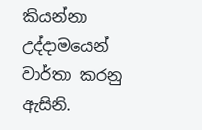කියන්නා උද්දාමයෙන් වාර්තා කරනු ඇසිනි.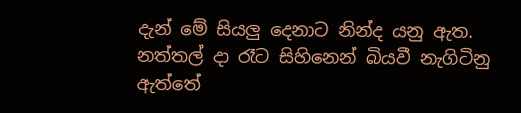දැන් මේ සියලු දෙනාට නින්ද යනු ඇත. නත්තල් දා රෑට සිහිනෙන් බියවී නැගිටිනු ඇත්තේ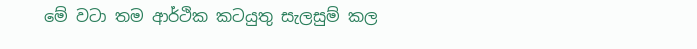මේ වටා තම ආර්ථික කටයුතු සැලසුම් කල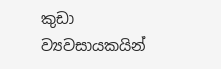කුඩා ව්‍යවසායකයින්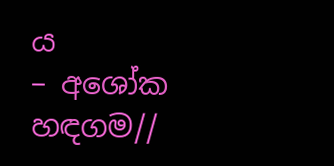ය
– අශෝක හඳගම//